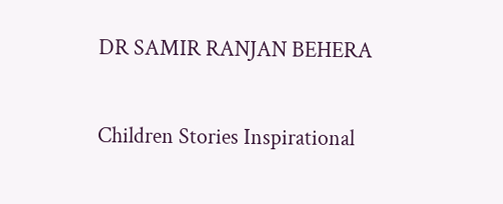DR SAMIR RANJAN BEHERA

Children Stories Inspirational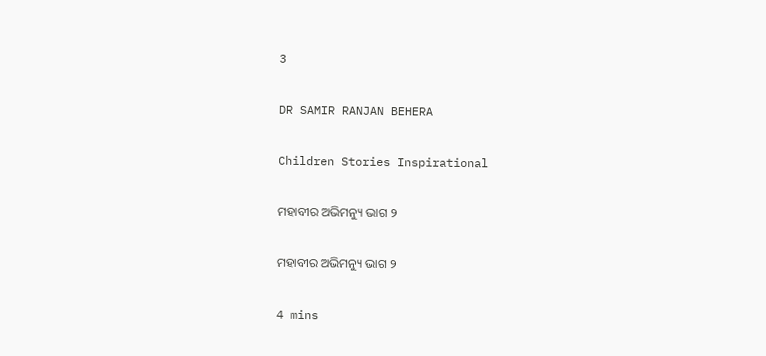3

DR SAMIR RANJAN BEHERA

Children Stories Inspirational

ମହାବୀର ଅଭିମନ୍ୟୁ ଭାଗ ୨

ମହାବୀର ଅଭିମନ୍ୟୁ ଭାଗ ୨

4 mins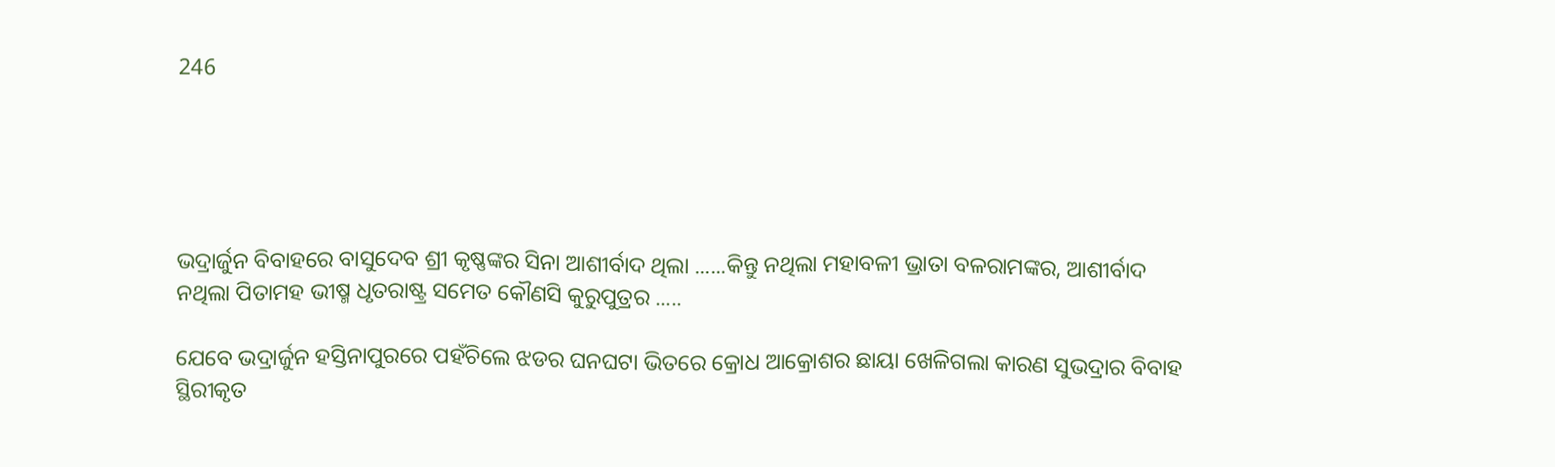246





ଭଦ୍ରାର୍ଜୁନ ବିବାହରେ ବାସୁଦେବ ଶ୍ରୀ କୃଷ୍ଣଙ୍କର ସିନା ଆଶୀର୍ବାଦ ଥିଲା ......କିନ୍ତୁ ନଥିଲା ମହାବଳୀ ଭ୍ରାତା ବଳରାମଙ୍କର, ଆଶୀର୍ବାଦ ନଥିଲା ପିତାମହ ଭୀଷ୍ମ ଧୃତରାଷ୍ଟ୍ର ସମେତ କୌଣସି କୁରୁପୁତ୍ରର .....

ଯେବେ ଭଦ୍ରାର୍ଜୁନ ହସ୍ତିନାପୁରରେ ପହଁଚିଲେ ଝଡର ଘନଘଟା ଭିତରେ କ୍ରୋଧ ଆକ୍ରୋଶର ଛାୟା ଖେଳିଗଲା କାରଣ ସୁଭଦ୍ରାର ବିବାହ ସ୍ଥିରୀକୃତ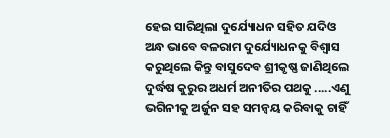ହେଇ ସାରିଥିଲା ଦୁର୍ଯ୍ୟୋଧନ ସହିତ ଯଦିଓ ଅନ୍ଧ ଭାବେ ବଳରାମ ଦୁର୍ଯ୍ୟୋଧନକୁ ବିଶ୍ୱାସ କରୁଥିଲେ କିନ୍ତୁ ବାସୁଦେବ ଶ୍ରୀକୃଷ୍ଣ ଜାଣିଥିଲେ ଦୁର୍ଦ୍ଧଷ କୁରୁର ଅଧର୍ମ ଅନୀତିର ପଥକୁ .....ଏଣୁ ଭଗିନୀକୁ ଅର୍ଜୁନ ସହ ସମନ୍ୱୟ କରିବାକୁ ଚାହିଁ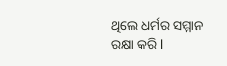ଥିଲେ ଧର୍ମର ସମ୍ମାନ ରକ୍ଷା କରି l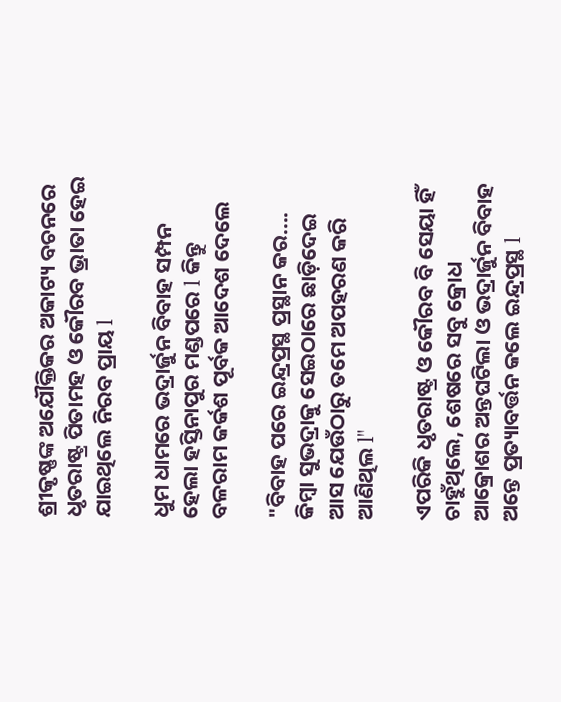ଶ୍ରୀକୃଷ୍ଣଙ୍କ ଅଯୌକ୍ତିକର ଅକାଟ୍ୟ ବଚନରେ ଧୃତରାଷ୍ଟ୍ର ପିତାମହ ଓ କୌରବ ଭ୍ରାତା ହେଇ ଯାଇଥିଲେ ନିରବ ପ୍ରାୟ l

ଧୁମ ଧାମରେ ଭଦ୍ରାର୍ଜୁନ ବିବାହ ସମ୍ପନ ହେଲା ହସ୍ତିନାପୁର ମଣ୍ଡପରେ l କିନ୍ତୁ ବଳରାମ କର୍କଶ ପୂର୍ବକ ଆଦେଶ ଦେଲେ

"ବିବାହ ପରେ ଇନ୍ଦ୍ରପ୍ରସ୍ଥ ପ୍ରସ୍ଥାନ କର.... କିମ୍ବା ସୁଭଦ୍ରାକୁ ସେଇଠାରେ ଛାଡ଼ିଦେଇ ଆସ ଯେଉଁଠାରୁ ତମେ ଅପହରଣ କରି ଆଣିଥିଲ l"

ଏପରିକି ଧୃତରାଷ୍ଟ୍ର ଓ କୌରବ ବି ସେୟା ହିଁ ଚାହୁଁଥିଲେ, ଶେଷରେ ସବୁ କ୍ରୋଧ ଆକ୍ରୋଶର ଅନ୍ତଘଟିଲା ଓ ଭଦ୍ରାର୍ଜୁନ ବିବାହ ଅନ୍ତେ ପ୍ରତ୍ୟାବର୍ତ୍ତନ କଲେ ଇନ୍ଦ୍ରପ୍ରସ୍ଥ l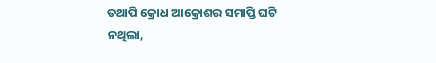ତଥାପି କ୍ରୋଧ ଆକ୍ରୋଶର ସମାପ୍ତି ଘଟି ନଥିଲା,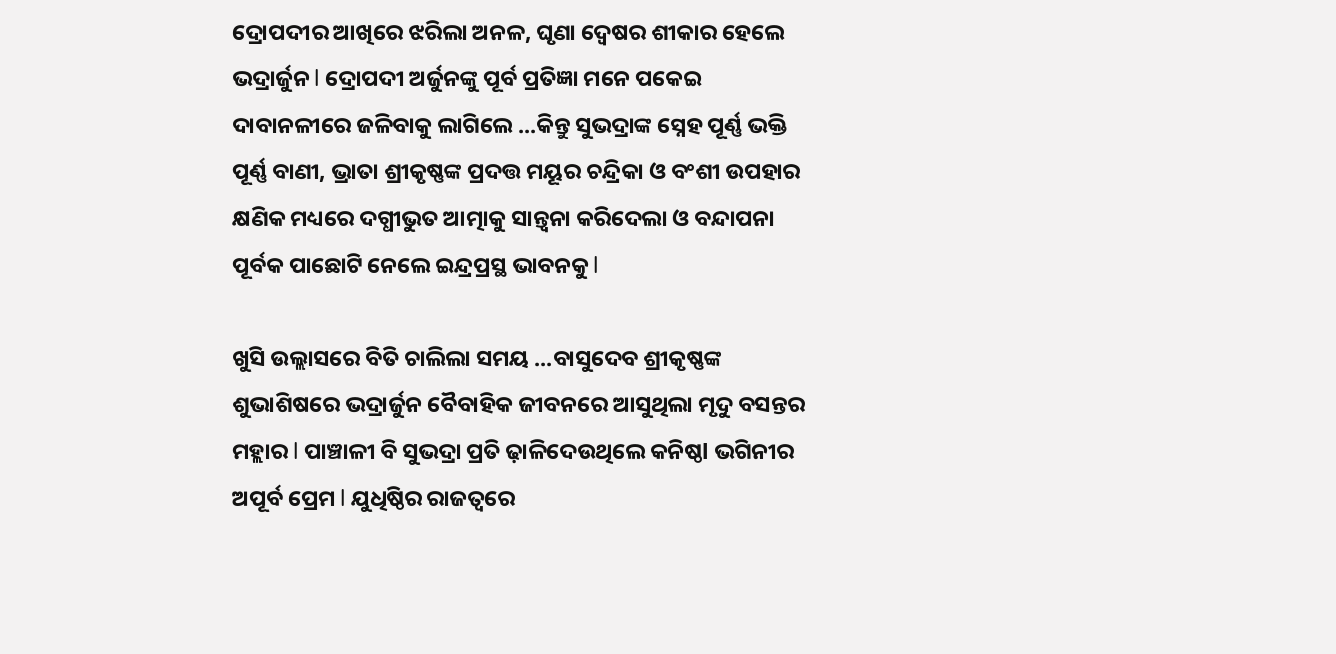ଦ୍ରୋପଦୀର ଆଖିରେ ଝରିଲା ଅନଳ, ଘୃଣା ଦ୍ୱେଷର ଶୀକାର ହେଲେ ଭଦ୍ରାର୍ଜୁନ l ଦ୍ରୋପଦୀ ଅର୍ଜୁନଙ୍କୁ ପୂର୍ବ ପ୍ରତିଜ୍ଞା ମନେ ପକେଇ ଦାବାନଳୀରେ ଜଳିବାକୁ ଲାଗିଲେ ...କିନ୍ତୁ ସୁଭଦ୍ରାଙ୍କ ସ୍ନେହ ପୂର୍ଣ୍ଣ ଭକ୍ତି ପୂର୍ଣ୍ଣ ବାଣୀ, ଭ୍ରାତା ଶ୍ରୀକୃଷ୍ଣଙ୍କ ପ୍ରଦତ୍ତ ମୟୂର ଚନ୍ଦ୍ରିକା ଓ ବଂଶୀ ଉପହାର କ୍ଷଣିକ ମଧ୍ୟରେ ଦଗ୍ଧୀଭୁତ ଆତ୍ମାକୁ ସାନ୍ତ୍ୱନା କରିଦେଲା ଓ ବନ୍ଦାପନା ପୂର୍ବକ ପାଛୋଟି ନେଲେ ଇନ୍ଦ୍ରପ୍ରସ୍ଥ ଭାବନକୁ l

ଖୁସି ଉଲ୍ଲାସରେ ବିତି ଚାଲିଲା ସମୟ ...ବାସୁଦେବ ଶ୍ରୀକୃଷ୍ଣଙ୍କ ଶୁଭାଶିଷରେ ଭଦ୍ରାର୍ଜୁନ ବୈବାହିକ ଜୀବନରେ ଆସୁଥିଲା ମୃଦୁ ବସନ୍ତର ମହ୍ଲାର l ପାଞ୍ଚାଳୀ ବି ସୁଭଦ୍ରା ପ୍ରତି ଢ଼ାଳିଦେଉଥିଲେ କନିଷ୍ଠl ଭଗିନୀର ଅପୂର୍ବ ପ୍ରେମ l ଯୁଧିଷ୍ଠିର ରାଜତ୍ୱରେ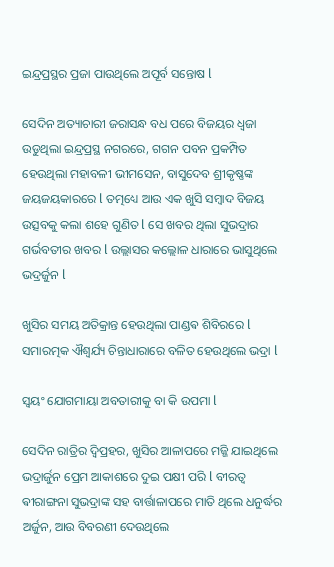ଇନ୍ଦ୍ରପ୍ରସ୍ଥର ପ୍ରଜା ପାଉଥିଲେ ଅପୂର୍ବ ସନ୍ତୋଷ l

ସେଦିନ ଅତ୍ୟାଚାରୀ ଜରାସନ୍ଧ ବଧ ପରେ ବିଜୟର ଧ୍ୱଜା ଉଡୁଥିଲା ଇନ୍ଦ୍ରପ୍ରସ୍ଥ ନଗରରେ, ଗଗନ ପବନ ପ୍ରକମ୍ପିତ ହେଉଥିଲା ମହାବଳୀ ଭୀମସେନ, ବାସୁଦେବ ଶ୍ରୀକୃଷ୍ଣଙ୍କ ଜୟଜୟକାରରେ l ତତ୍ମଧ୍ୟେ ଆଉ ଏକ ଖୁସି ସମ୍ବାଦ ବିଜୟ ଉତ୍ସବକୁ କଲା ଶହେ ଗୁଣିତ l ସେ ଖବର ଥିଲା ସୁଭଦ୍ରାର ଗର୍ଭବତୀର ଖବର l ଉଲ୍ଲାସର କଲ୍ଲୋଳ ଧାରାରେ ଭାସୁଥିଲେ ଭଦ୍ରର୍ଜୁନ l

ଖୁସିର ସମୟ ଅତିକ୍ରାନ୍ତ ହେଉଥିଲା ପାଣ୍ଡଵ ଶିବିରରେ l ସମାରତ୍ମକ ଐଶ୍ୱର୍ଯ୍ୟ ଚିନ୍ତାଧାରାରେ ବଳିତ ହେଉଥିଲେ ଭଦ୍ରା l

ସ୍ୱୟଂ ଯୋଗମାୟା ଅବତାରୀକୁ ବା କି ଉପମା l

ସେଦିନ ରାତ୍ରିର ଦ୍ୱିପ୍ରହର, ଖୁସିର ଆଳାପରେ ମଜ୍ଜି ଯାଇଥିଲେ ଭଦ୍ରାର୍ଜୁନ ପ୍ରେମ ଆକାଶରେ ଦୁଇ ପକ୍ଷୀ ପରି l ବୀରତ୍ୱ ଵୀରାଙ୍ଗନା ସୁଭଦ୍ରାଙ୍କ ସହ ବାର୍ତ୍ତାଳାପରେ ମାତି ଥିଲେ ଧନୁର୍ଦ୍ଧର ଅର୍ଜୁନ, ଆଉ ବିବରଣୀ ଦେଉଥିଲେ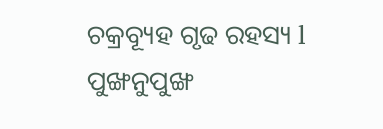ଚକ୍ରବ୍ୟୂହ ଗୃଢ ରହସ୍ୟ l ପୁଙ୍ଖନୁପୁଙ୍ଖ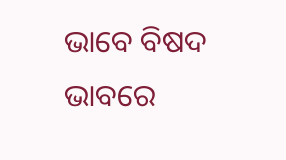ଭାବେ ବିଷଦ ଭାବରେ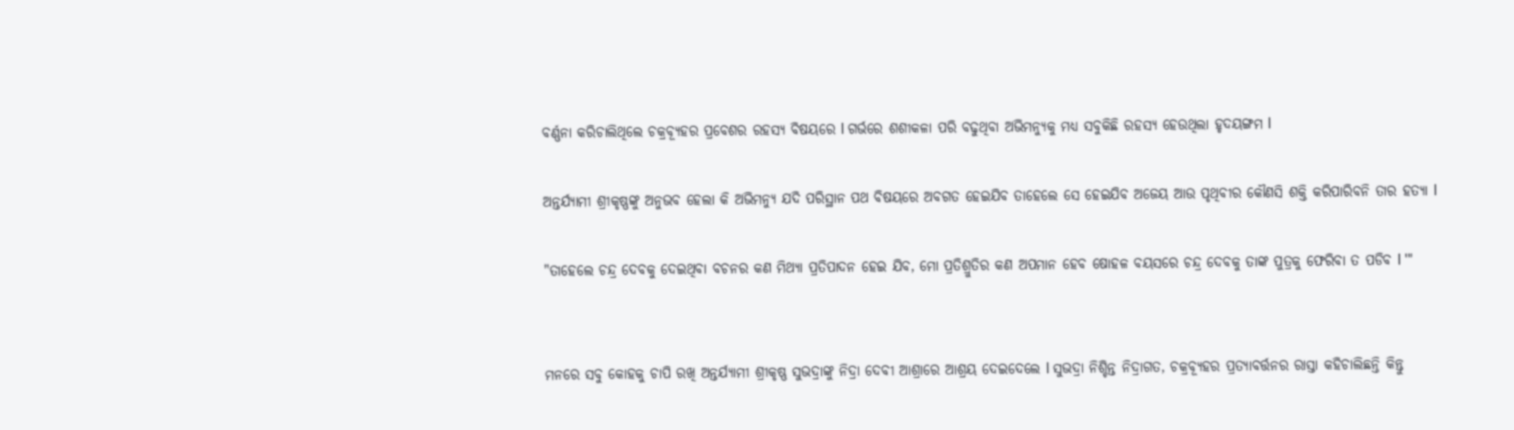ବର୍ଣ୍ଣନା କରିଚାଲିଥିଲେ ଚକ୍ରବ୍ୟୂହର ପ୍ରବେଶର ରହସ୍ୟ ବିଷୟରେ l ଗର୍ଭରେ ଶଶୀକଳା ପରି ବଢୁଥିବା ଅଭିମନ୍ୟୁକୁ ମଧ୍ୟ ସବୁକିଛି ରହସ୍ୟ ହେଉଥିଲା ହୃଦୟଙ୍ଗମ l

ଅନ୍ତର୍ଯ୍ୟାମୀ ଶ୍ରୀକୃଷ୍ଣଙ୍କୁ ଅନୁଭବ ହେଲା କି ଅଭିମନ୍ୟୁ ଯଦି ପରିସ୍ଥାନ ପଥ ବିଷୟରେ ଅବଗତ ହେଇଯିବ ତାହେଲେ ସେ ହେଇଯିବ ଅଜେୟ ଆଉ ପୃଥିବୀର କୌଣସି ଶକ୍ତି କରିପାରିବନି ତାର ହତ୍ୟା l

"ତାହେଲେ ଚନ୍ଦ୍ର ଦେବକୁ ଦେଇଥିବା ବଚନର କଣ ମିଥ୍ୟା ପ୍ରତିପାଦନ ହେଇ ଯିବ, ମୋ ପ୍ରତିଶ୍ରୁତିର କଣ ଅପମାନ ହେବ ଷୋହଳ ବୟସରେ ଚନ୍ଦ୍ର ଦେବକୁ ତାଙ୍କ ପୁତ୍ରକୁ ଫେରିବା ତ ପଡିବ l '"


ମନରେ ସବୁ କୋହକୁ ଚାପି ରଖି ଅନ୍ତର୍ଯ୍ୟାମୀ ଶ୍ରୀକୃଷ୍ଣ ସୁଭଦ୍ରାଙ୍କୁ ନିଦ୍ରା ଦେବୀ ଆଶ୍ରାରେ ଆଶ୍ରୟ ଦେଇଦେଲେ l ସୁଭଦ୍ରା ନିଶ୍ଚିନ୍ତ ନିଦ୍ରାଗତ, ଚକ୍ରବ୍ୟୂହର ପ୍ରତ୍ୟାବର୍ତ୍ତନର ରାସ୍ତା କହିଚାଲିଛନ୍ତି କିନ୍ତୁ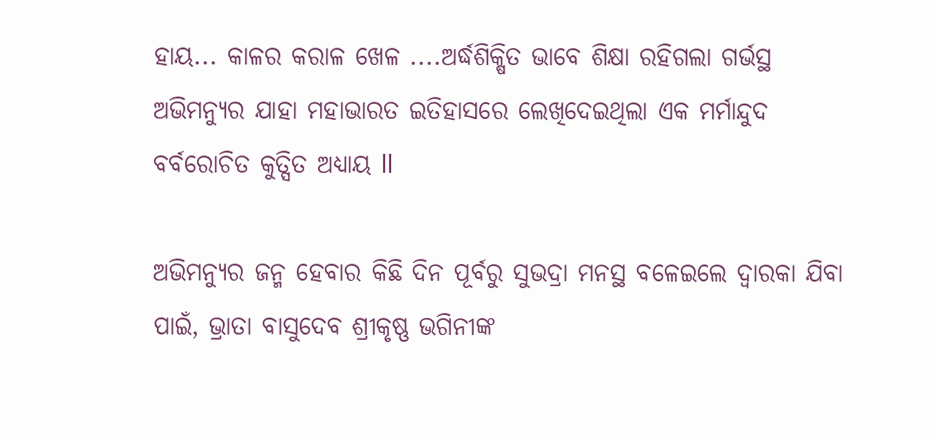ହାୟ... କାଳର କରାଳ ଖେଳ ....ଅର୍ଦ୍ଧଶିକ୍ଷିତ ଭାବେ ଶିକ୍ଷା ରହିଗଲା ଗର୍ଭସ୍ଥ ଅଭିମନ୍ୟୁର ଯାହା ମହାଭାରତ ଇତିହାସରେ ଲେଖିଦେଇଥିଲା ଏକ ମର୍ମାନ୍ଦୁଦ ବର୍ବରୋଚିତ କୁତ୍ସିତ ଅଧ୍ୟାୟ ll

ଅଭିମନ୍ୟୁର ଜନ୍ମ ହେବାର କିଛି ଦିନ ପୂର୍ବରୁ ସୁଭଦ୍ରା ମନସ୍ଥ ବଳେଇଲେ ଦ୍ଵାରକା ଯିବା ପାଇଁ, ଭ୍ରାତା ବାସୁଦେବ ଶ୍ରୀକୃଷ୍ଣ ଭଗିନୀଙ୍କ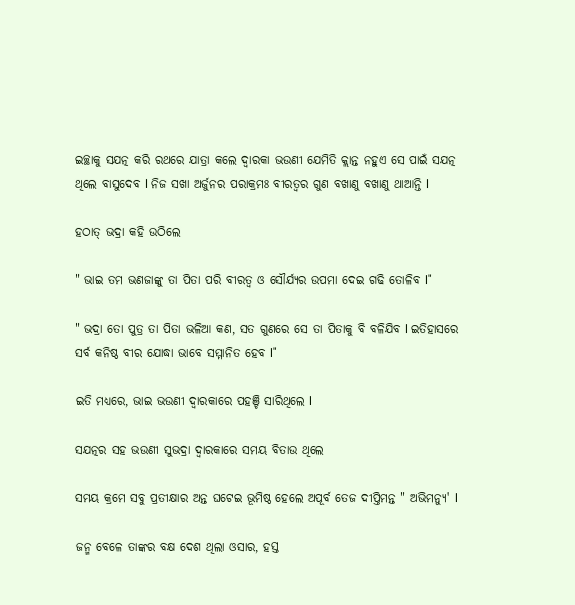ଇଚ୍ଛାକୁ ସଯତ୍ନ କରି ରଥରେ ଯାତ୍ରା କଲେ ଦ୍ଵାରକା ଭଉଣୀ ଯେମିତି କ୍ଲାନ୍ତ ନହୁଏ ସେ ପାଇଁ ସଯତ୍ନ ଥିଲେ ବାସୁଦେବ l ନିଜ ସଖା ଅର୍ଜୁନର ପରାକ୍ରମଃ ବୀରତ୍ୱର ଗୁଣ ବଖାଣୁ ବଖାଣୁ ଥାଆନ୍ତି l

ହଠାତ୍ ଭଦ୍ରା କହି ଉଠିଲେ

" ଭାଇ ତମ ଭଣଜାଙ୍କୁ ତା ପିତା ପରି ବୀରତ୍ୱ ଓ ସୌର୍ଯ୍ୟର ଉପମା ଦେଇ ଗଢି ତୋଳିବ l"

" ଭଦ୍ରା ତୋ ପୁତ୍ର ତା ପିତା ଭଳିଆ କଣ, ସତ ଗୁଣରେ ସେ ତା ପିତାକୁ ବି ବଳିଯିବ l ଇତିହାସରେ ସର୍ବ କନିଷ୍ଠ ବୀର ଯୋଦ୍ଧା ଭାବେ ସମ୍ମାନିତ ହେବ l"

ଇତି ମଧ୍ୟରେ, ଭାଇ ଭଉଣୀ ଦ୍ଵାରକାରେ ପହଞ୍ଚି ସାରିଥିଲେ l

ସଯତ୍ନର ସହ ଭଉଣୀ ସୁଭଦ୍ରା ଦ୍ଵାରକାରେ ସମୟ ବିତାଉ ଥିଲେ

ସମୟ କ୍ରମେ ସବୁ ପ୍ରତୀକ୍ଷାର ଅନ୍ତ ଘଟେଇ ଭୂମିଷ୍ଠ ହେଲେ ଅପୂର୍ବ ତେଜ ଦୀପ୍ତିମନ୍ତ " ଅଭିମନ୍ୟୁ' l

ଜନ୍ମ ବେଳେ ତାଙ୍କର ବକ୍ଷ ଦେଶ ଥିଲା ଓସାର, ହସ୍ତ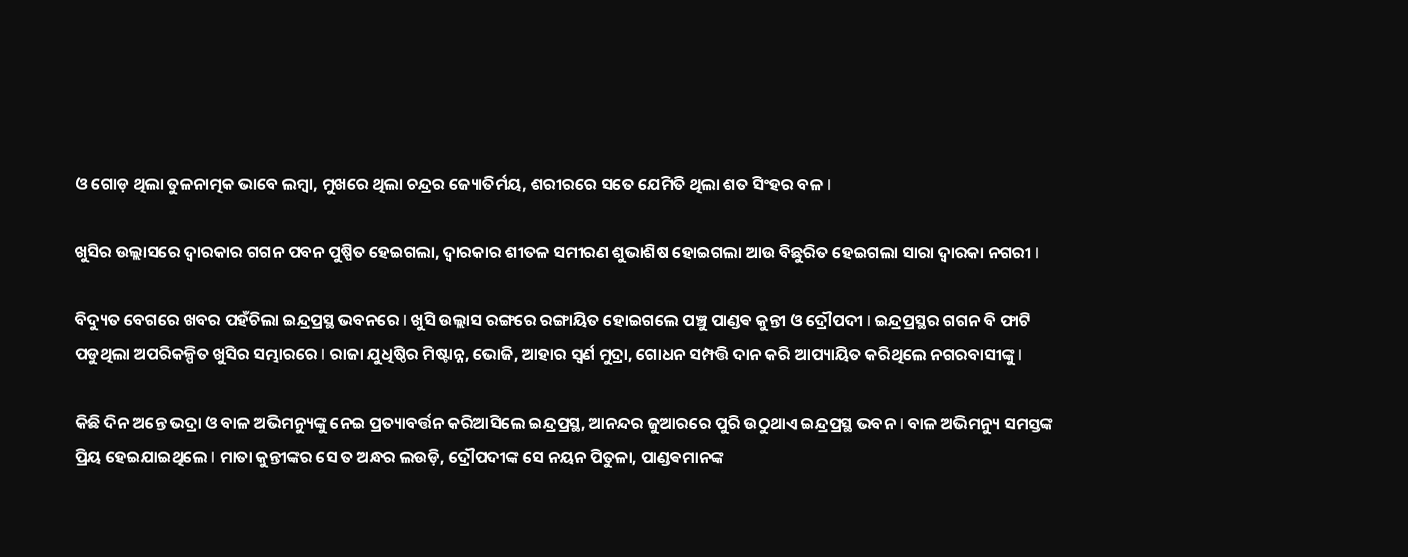ଓ ଗୋଡ଼ ଥିଲା ତୁଳନାତ୍ମକ ଭାବେ ଲମ୍ବା, ମୁଖରେ ଥିଲା ଚନ୍ଦ୍ରର ଜ୍ୟୋତିର୍ମୟ, ଶରୀରରେ ସତେ ଯେମିତି ଥିଲା ଶତ ସିଂହର ବଳ l

ଖୁସିର ଉଲ୍ଲାସରେ ଦ୍ଵାରକାର ଗଗନ ପବନ ପୁଷ୍ପିତ ହେଇଗଲା, ଦ୍ଵାରକାର ଶୀତଳ ସମୀରଣ ଶୁଭାଶିଷ ହୋଇଗଲା ଆଉ ବିଛୁରିତ ହେଇଗଲା ସାରା ଦ୍ଵାରକା ନଗରୀ l

ବିଦ୍ୟୁତ ବେଗରେ ଖବର ପହଁଚିଲା ଇନ୍ଦ୍ରପ୍ରସ୍ଥ ଭବନରେ l ଖୁସି ଉଲ୍ଲାସ ରଙ୍ଗରେ ରଙ୍ଗାୟିତ ହୋଇଗଲେ ପଞ୍ଚୁ ପାଣ୍ଡଵ କୁନ୍ତୀ ଓ ଦ୍ରୌପଦୀ l ଇନ୍ଦ୍ରପ୍ରସ୍ଥର ଗଗନ ବି ଫାଟି ପଡୁଥିଲା ଅପରିକଳ୍ପିତ ଖୁସିର ସମ୍ଭାରରେ l ରାଜା ଯୁଧିଷ୍ଠିର ମିଷ୍ଟାନ୍ନ, ଭୋଜି, ଆହାର ସ୍ଵର୍ଣ ମୁଦ୍ରା, ଗୋଧନ ସମ୍ପତ୍ତି ଦାନ କରି ଆପ୍ୟାୟିତ କରିଥିଲେ ନଗରବାସୀଙ୍କୁ l

କିଛି ଦିନ ଅନ୍ତେ ଭଦ୍ରା ଓ ବାଳ ଅଭିମନ୍ୟୁଙ୍କୁ ନେଇ ପ୍ରତ୍ୟାବର୍ତ୍ତନ କରିଆସିଲେ ଇନ୍ଦ୍ରପ୍ରସ୍ଥ, ଆନନ୍ଦର ଜୁଆରରେ ପୁରି ଉଠୁଥାଏ ଇନ୍ଦ୍ରପ୍ରସ୍ଥ ଭବନ l ବାଳ ଅଭିମନ୍ୟୁ ସମସ୍ତଙ୍କ ପ୍ରିୟ ହେଇଯାଇଥିଲେ l ମାତା କୁନ୍ତୀଙ୍କର ସେ ତ ଅନ୍ଧର ଲଉଡ଼ି, ଦ୍ରୌପଦୀଙ୍କ ସେ ନୟନ ପିତୁଳା, ପାଣ୍ଡଵମାନଙ୍କ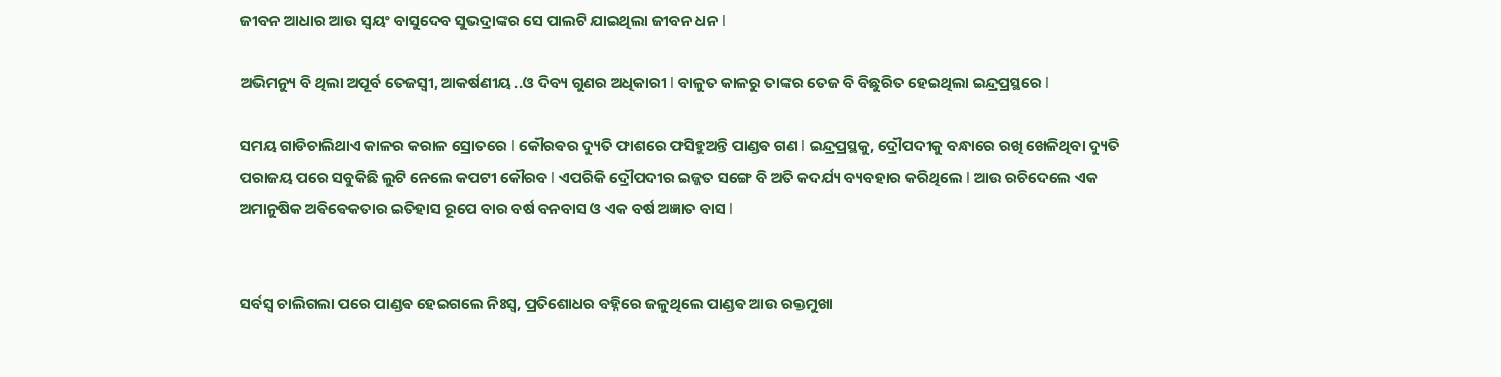ଜୀବନ ଆଧାର ଆଉ ସ୍ୱୟଂ ବାସୁଦେବ ସୁଭଦ୍ରାଙ୍କର ସେ ପାଲଟି ଯାଇଥିଲା ଜୀବନ ଧନ l

ଅଭିମନ୍ୟୁ ବି ଥିଲା ଅପୂର୍ବ ତେଜସ୍ୱୀ, ଆକର୍ଷଣୀୟ ..ଓ ଦିବ୍ୟ ଗୁଣର ଅଧିକାରୀ l ବାଳୁତ କାଳରୁ ତାଙ୍କର ତେଜ ବି ବିଛୁରିତ ହେଇଥିଲା ଇନ୍ଦ୍ରପ୍ରସ୍ଥରେ l

ସମୟ ଗାଡିଚାଲିଥାଏ କାଳର କରାଳ ସ୍ରୋତରେ l କୌରଵର ଦ୍ୟୁତି ଫାଶରେ ଫସିହୁଅନ୍ତି ପାଣ୍ଡଵ ଗଣ l ଇନ୍ଦ୍ରପ୍ରସ୍ଥକୁ, ଦ୍ରୌପଦୀକୁ ବନ୍ଧାରେ ରଖି ଖେଳିଥିବା ଦ୍ୟୁତି ପରାଜୟ ପରେ ସବୁକିଛି ଲୁଟି ନେଲେ କପଟୀ କୌରବ l ଏପରିକି ଦ୍ରୌପଦୀର ଇଜ୍ଜତ ସଙ୍ଗେ ବି ଅତି କଦର୍ଯ୍ୟ ବ୍ୟବହାର କରିଥିଲେ l ଆଉ ରଚିଦେଲେ ଏକ ଅମାନୁଷିକ ଅଵିଵେକତାର ଇତିହାସ ରୂପେ ବାର ବର୍ଷ ବନବାସ ଓ ଏକ ବର୍ଷ ଅଜ୍ଞାତ ବାସ l


ସର୍ବସ୍ୱ ଚାଲିଗଲା ପରେ ପାଣ୍ଡଵ ହେଇଗଲେ ନିଃସ୍ୱ, ପ୍ରତିଶୋଧର ବହ୍ନିରେ ଜଳୁଥିଲେ ପାଣ୍ଡଵ ଆଉ ରକ୍ତମୁଖା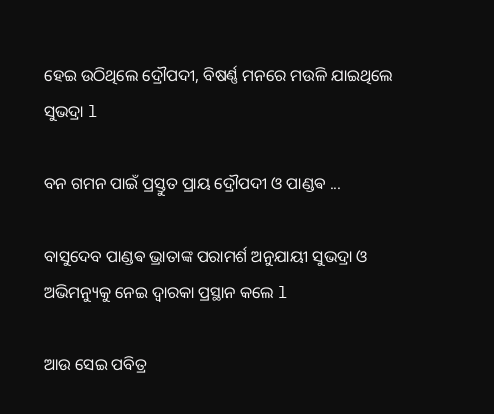ହେଇ ଉଠିଥିଲେ ଦ୍ରୌପଦୀ, ବିଷର୍ଣ୍ଣ ମନରେ ମଉଳି ଯାଇଥିଲେ ସୁଭଦ୍ରା l

ବନ ଗମନ ପାଇଁ ପ୍ରସ୍ତୁତ ପ୍ରାୟ ଦ୍ରୌପଦୀ ଓ ପାଣ୍ଡଵ ...

ବାସୁଦେବ ପାଣ୍ଡଵ ଭ୍ରାତାଙ୍କ ପରାମର୍ଶ ଅନୁଯାୟୀ ସୁଭଦ୍ରା ଓ ଅଭିମନ୍ୟୁକୁ ନେଇ ଦ୍ଵାରକା ପ୍ରସ୍ଥାନ କଲେ l

ଆଉ ସେଇ ପବିତ୍ର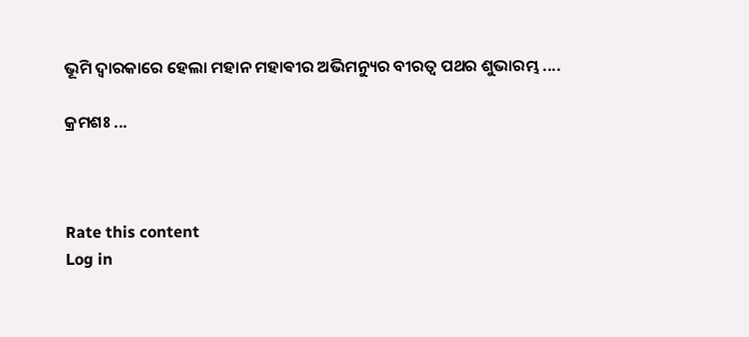ଭୂମି ଦ୍ଵାରକାରେ ହେଲା ମହାନ ମହାଵୀର ଅଭିମନ୍ୟୁର ବୀରତ୍ୱ ପଥର ଶୁଭାରମ୍ଭ ....

କ୍ରମଶଃ ...



Rate this content
Log in